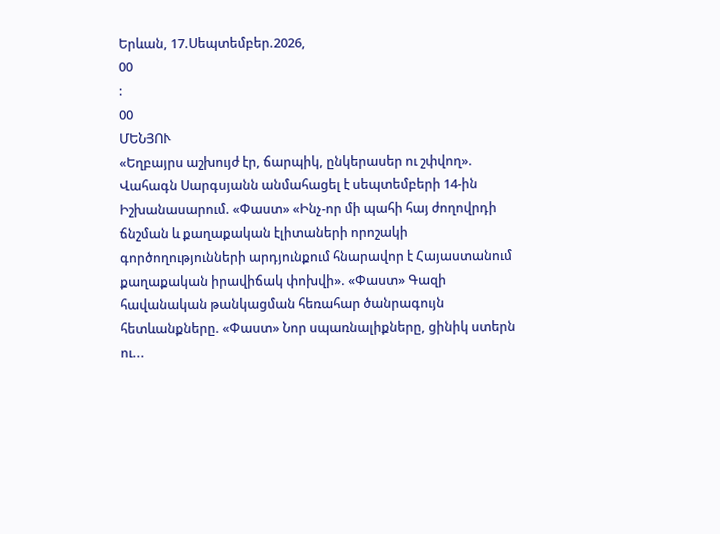Երևան, 17.Սեպտեմբեր.2026,
00
:
00
ՄԵՆՅՈՒ
«Եղբայրս աշխույժ էր, ճարպիկ, ընկերասեր ու շփվող». Վահագն Սարգսյանն անմահացել է սեպտեմբերի 14-ին Իշխանասարում. «Փաստ» «Ինչ-որ մի պահի հայ ժողովրդի ճնշման և քաղաքական էլիտաների որոշակի գործողությունների արդյունքում հնարավոր է Հայաստանում քաղաքական իրավիճակ փոխվի». «Փաստ» Գազի հավանական թանկացման հեռահար ծանրագույն հետևանքները. «Փաստ» Նոր սպառնալիքները, ցինիկ ստերն ու...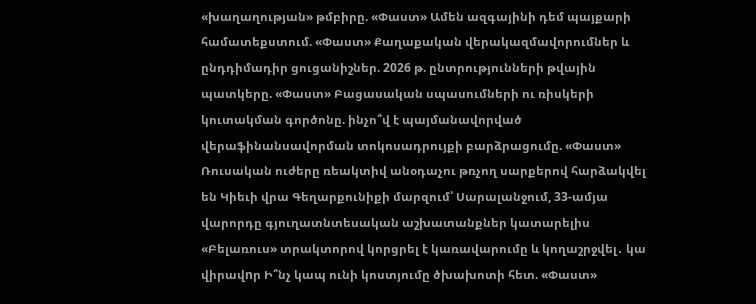«խաղաղության» թմբիրը. «Փաստ» Ամեն ազգայինի դեմ պայքարի համատեքստում. «Փաստ» Քաղաքական վերակազմավորումներ և ընդդիմադիր ցուցանիշներ. 2026 թ. ընտրությունների թվային պատկերը. «Փաստ» Բացասական սպասումների ու ռիսկերի կուտակման գործոնը. ինչո՞վ է պայմանավորված վերաֆինանսավորման տոկոսադրույքի բարձրացումը. «Փաստ» Ռուսական ուժերը ռեակտիվ անօդաչու թռչող սարքերով հարձակվել են Կիեւի վրա Գեղարքունիքի մարզում՝ Սարալանջում, 33-ամյա վարորդը գյուղատնտեսական աշխատանքներ կատարելիս «Բելառուս» տրակտորով կորցրել է կառավարումը և կողաշրջվել․ կա վիրավnր Ի՞նչ կապ ունի կոստյումը ծխախոտի հետ. «Փաստ»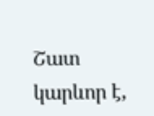Շատ կարևոր է,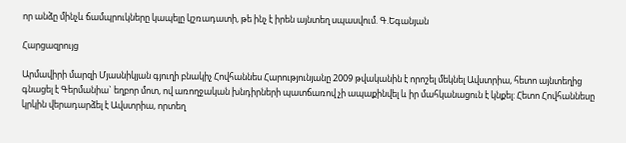որ անձը մինչև ճամպրուկները կապելը կշռադատի, թե ինչ է իրեն այնտեղ սպասվում. Գ.Եգանյան

Հարցազրույց

Արմավիրի մարզի Մյասնիկյան գյուղի բնակիչ Հովհաննես Հարությունյանը 2009 թվականին է որոշել մեկնել Ավստրիա, հետո այնտեղից գնացել է Գերմանիա` եղբոր մոտ, ով առողջական խնդիրների պատճառով չի ապաքինվել և իր մահկանացուն է կնքել: Հետո Հովհաննեսը կրկին վերադարձել է Ավստրիա, որտեղ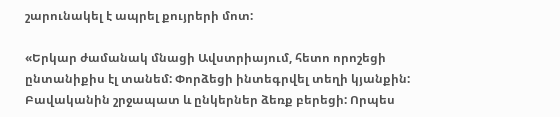շարունակել է ապրել քույրերի մոտ:

«Երկար ժամանակ մնացի Ավստրիայում, հետո որոշեցի ընտանիքիս էլ տանեմ: Փորձեցի ինտեգրվել տեղի կյանքին: Բավականին շրջապատ և ընկերներ ձեռք բերեցի: Որպես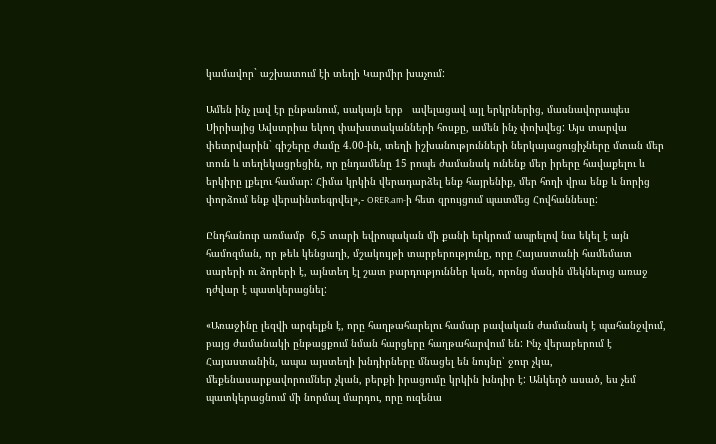կամավոր` աշխատում էի տեղի Կարմիր խաչում:

Ամեն ինչ լավ էր ընթանում, սակայն երբ   ավելացավ այլ երկրներից, մասնավորապես Սիրիայից Ավստրիա եկող փախստականների հոսքը, ամեն ինչ փոխվեց: Այս տարվա փետրվարին` գիշերը ժամը 4.00-ին, տեղի իշխանությունների ներկայացուցիչները մտան մեր տուն և տեղեկացրեցին, որ ընդամենը 15 րոպե ժամանակ ունենք մեր իրերը հավաքելու և երկիրը լքելու համար: Հիմա կրկին վերադարձել ենք հայրենիք, մեր հողի վրա ենք և նորից փորձում ենք վերաինտեգրվել»,- ORER.am-ի հետ զրույցում պատմեց Հովհաննեսը:

Ընդհանուր առմամբ  6,5 տարի եվրոպական մի քանի երկրում ապրելով նա եկել է այն համոզման, որ թեև կենցաղի, մշակույթի տարբերությունը, որը Հայաստանի համեմատ սարերի ու ձորերի է, այնտեղ էլ շատ բարդություններ կան, որոնց մասին մեկնելուց առաջ դժվար է պատկերացնել:

«Առաջինը լեզվի արգելքն է, որը հաղթահարելու համար բավական ժամանակ է պահանջվում, բայց ժամանակի ընթացքում նման հարցերը հաղթահարվում են: Ինչ վերաբերում է Հայաստանին, ապա այստեղի խնդիրները մնացել են նույնը՝ ջուր չկա, մեքենասարքավորումներ չկան, բերքի իրացումը կրկին խնդիր է: Անկեղծ ասած, ես չեմ պատկերացնում մի նորմալ մարդու, որը ուզենա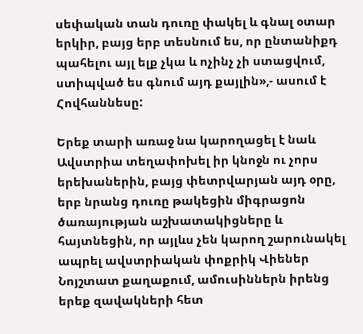սեփական տան դուռը փակել և գնալ օտար երկիր, բայց երբ տեսնում ես, որ ընտանիքդ պահելու այլ ելք չկա և ոչինչ չի ստացվում, ստիպված ես գնում այդ քայլին»,- ասում է Հովհաննեսը:

Երեք տարի առաջ նա կարողացել է նաև Ավստրիա տեղափոխել իր կնոջն ու չորս երեխաներին, բայց փետրվարյան այդ օրը, երբ նրանց դուռը թակեցին միգրացոն ծառայության աշխատակիցները և հայտնեցին, որ այլևս չեն կարող շարունակել ապրել ավստրիական փոքրիկ Վիեներ Նոյշտատ քաղաքում, ամուսիններն իրենց երեք զավակների հետ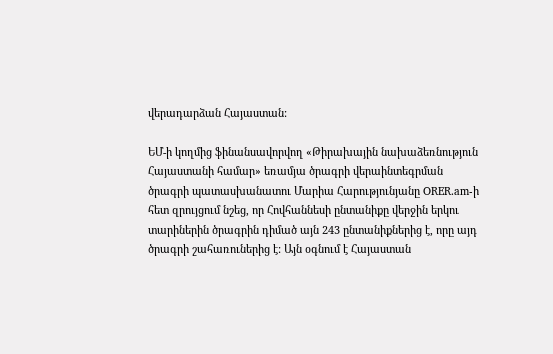վերադարձան Հայաստան:

ԵՄ-ի կողմից ֆինանսավորվող «Թիրախային նախաձեռնություն Հայաստանի համար» եռամյա ծրագրի վերաինտեգրման ծրագրի պատասխանատու Մարիա Հարությունյանը ORER.am-ի հետ զրույցում նշեց, որ Հովհաննեսի ընտանիքը վերջին երկու տարիներին ծրագրին դիմած այն 243 ընտանիքներից է, որը այդ ծրագրի շահառուներից է: Այն օգնում է Հայաստան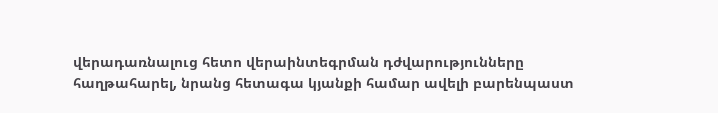վերադառնալուց հետո վերաինտեգրման դժվարությունները հաղթահարել, նրանց հետագա կյանքի համար ավելի բարենպաստ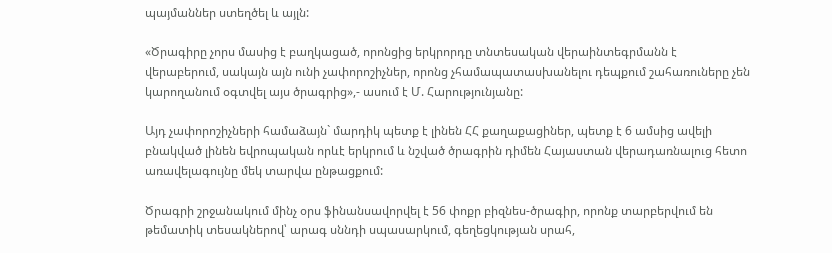պայմաններ ստեղծել և այլն:

«Ծրագիրը չորս մասից է բաղկացած, որոնցից երկրորդը տնտեսական վերաինտեգրմանն է վերաբերում, սակայն այն ունի չափորոշիչներ, որոնց չհամապատասխանելու դեպքում շահառուները չեն կարողանում օգտվել այս ծրագրից»,- ասում է Մ. Հարությունյանը:

Այդ չափորոշիչների համաձայն` մարդիկ պետք է լինեն ՀՀ քաղաքացիներ, պետք է 6 ամսից ավելի բնակված լինեն եվրոպական որևէ երկրում և նշված ծրագրին դիմեն Հայաստան վերադառնալուց հետո առավելագույնը մեկ տարվա ընթացքում:

Ծրագրի շրջանակում մինչ օրս ֆինանսավորվել է 56 փոքր բիզնես-ծրագիր, որոնք տարբերվում են թեմատիկ տեսակներով՝ արագ սննդի սպասարկում, գեղեցկության սրահ,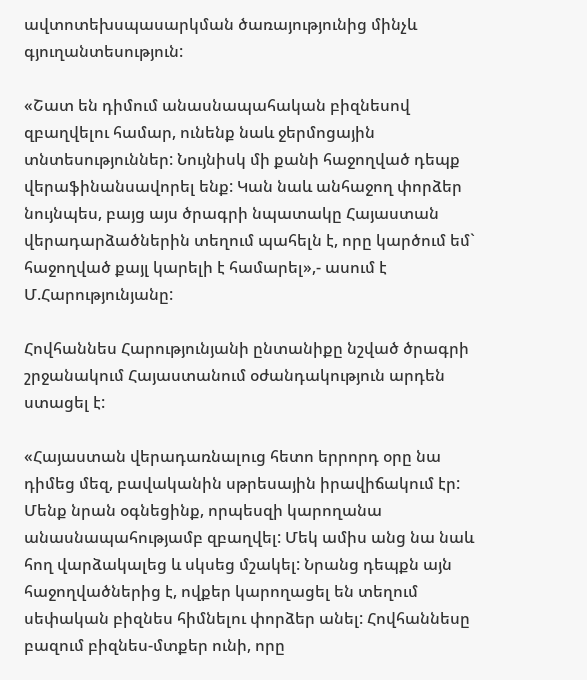ավտոտեխսպասարկման ծառայությունից մինչև  գյուղանտեսություն:

«Շատ են դիմում անասնապահական բիզնեսով զբաղվելու համար, ունենք նաև ջերմոցային տնտեսություններ: Նույնիսկ մի քանի հաջողված դեպք վերաֆինանսավորել ենք: Կան նաև անհաջող փորձեր նույնպես, բայց այս ծրագրի նպատակը Հայաստան վերադարձածներին տեղում պահելն է, որը կարծում եմ` հաջողված քայլ կարելի է համարել»,- ասում է Մ.Հարությունյանը:

Հովհաննես Հարությունյանի ընտանիքը նշված ծրագրի շրջանակում Հայաստանում օժանդակություն արդեն ստացել է:

«Հայաստան վերադառնալուց հետո երրորդ օրը նա դիմեց մեզ, բավականին սթրեսային իրավիճակում էր: Մենք նրան օգնեցինք, որպեսզի կարողանա անասնապահությամբ զբաղվել: Մեկ ամիս անց նա նաև հող վարձակալեց և սկսեց մշակել: Նրանց դեպքն այն հաջողվածներից է, ովքեր կարողացել են տեղում սեփական բիզնես հիմնելու փորձեր անել: Հովհաննեսը բազում բիզնես-մտքեր ունի, որը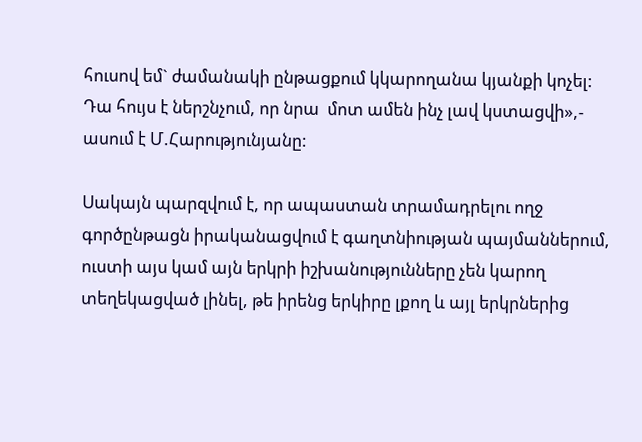հուսով եմ` ժամանակի ընթացքում կկարողանա կյանքի կոչել: Դա հույս է ներշնչում, որ նրա  մոտ ամեն ինչ լավ կստացվի»,- ասում է Մ.Հարությունյանը:

Սակայն պարզվում է, որ ապաստան տրամադրելու ողջ գործընթացն իրականացվում է գաղտնիության պայմաններում, ուստի այս կամ այն երկրի իշխանությունները չեն կարող տեղեկացված լինել, թե իրենց երկիրը լքող և այլ երկրներից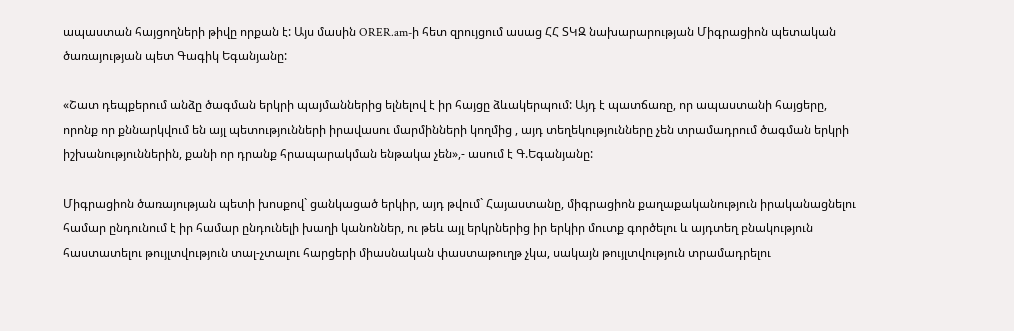ապաստան հայցողների թիվը որքան է: Այս մասին ORER.am-ի հետ զրույցում ասաց ՀՀ ՏԿԶ նախարարության Միգրացիոն պետական ծառայության պետ Գագիկ Եգանյանը:

«Շատ դեպքերում անձը ծագման երկրի պայմաններից ելնելով է իր հայցը ձևակերպում: Այդ է պատճառը, որ ապաստանի հայցերը, որոնք որ քննարկվում են այլ պետությունների իրավասու մարմինների կողմից , այդ տեղեկությունները չեն տրամադրում ծագման երկրի իշխանություններին, քանի որ դրանք հրապարակման ենթակա չեն»,- ասում է Գ.Եգանյանը:

Միգրացիոն ծառայության պետի խոսքով` ցանկացած երկիր, այդ թվում` Հայաստանը, միգրացիոն քաղաքականություն իրականացնելու համար ընդունում է իր համար ընդունելի խաղի կանոններ, ու թեև այլ երկրներից իր երկիր մուտք գործելու և այդտեղ բնակություն հաստատելու թույլտվություն տալ-չտալու հարցերի միասնական փաստաթուղթ չկա, սակայն թույլտվություն տրամադրելու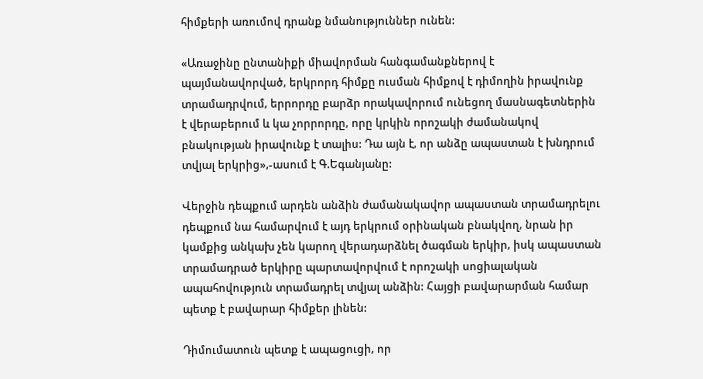հիմքերի առումով դրանք նմանություններ ունեն:

«Առաջինը ընտանիքի միավորման հանգամանքներով է պայմանավորված, երկրորդ հիմքը ուսման հիմքով է դիմողին իրավունք տրամադրվում, երրորդը բարձր որակավորում ունեցող մասնագետներին է վերաբերում և կա չորրորդը, որը կրկին որոշակի ժամանակով բնակության իրավունք է տալիս: Դա այն է, որ անձը ապաստան է խնդրում տվյալ երկրից»,-ասում է Գ.Եգանյանը:

Վերջին դեպքում արդեն անձին ժամանակավոր ապաստան տրամադրելու դեպքում նա համարվում է այդ երկրում օրինական բնակվող, նրան իր կամքից անկախ չեն կարող վերադարձնել ծագման երկիր, իսկ ապաստան տրամադրած երկիրը պարտավորվում է որոշակի սոցիալական ապահովություն տրամադրել տվյալ անձին: Հայցի բավարարման համար պետք է բավարար հիմքեր լինեն:

Դիմումատուն պետք է ապացուցի, որ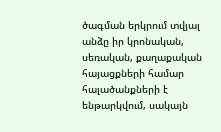ծագման երկրում տվյալ անձը իր կրոնական, սեռական, քաղաքական հայացքների համար հալածանքների է ենթարկվում, սակայն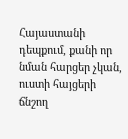Հայաստանի դեպքում, քանի որ նման հարցեր չկան, ուստի հայցերի ճնշող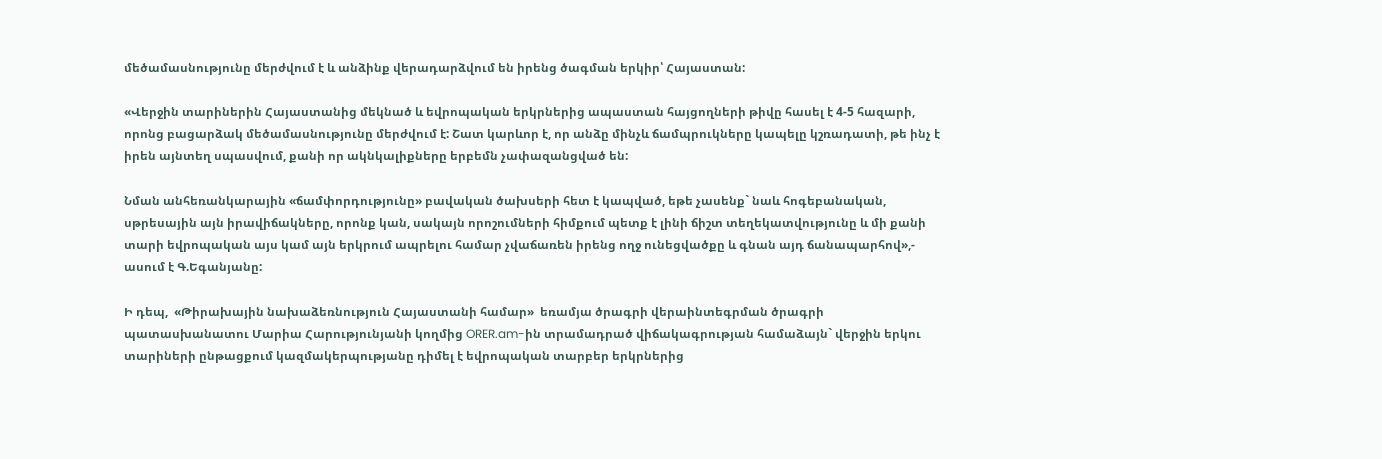մեծամասնությունը մերժվում է և անձինք վերադարձվում են իրենց ծագման երկիր՝ Հայաստան:

«Վերջին տարիներին Հայաստանից մեկնած և եվրոպական երկրներից ապաստան հայցողների թիվը հասել է 4-5 հազարի, որոնց բացարձակ մեծամասնությունը մերժվում է: Շատ կարևոր է, որ անձը մինչև ճամպրուկները կապելը կշռադատի, թե ինչ է իրեն այնտեղ սպասվում, քանի որ ակնկալիքները երբեմն չափազանցված են:

Նման անհեռանկարային «ճամփորդությունը» բավական ծախսերի հետ է կապված, եթե չասենք` նաև հոգեբանական, սթրեսային այն իրավիճակները, որոնք կան, սակայն որոշումների հիմքում պետք է լինի ճիշտ տեղեկատվությունը և մի քանի տարի եվրոպական այս կամ այն երկրում ապրելու համար չվաճառեն իրենց ողջ ունեցվածքը և գնան այդ ճանապարհով»,- ասում է Գ.Եգանյանը:

Ի դեպ,  «Թիրախային նախաձեռնություն Հայաստանի համար»  եռամյա ծրագրի վերաինտեգրման ծրագրի պատասխանատու Մարիա Հարությունյանի կողմից ORER.am-ին տրամադրած վիճակագրության համաձայն` վերջին երկու տարիների ընթացքում կազմակերպությանը դիմել է եվրոպական տարբեր երկրներից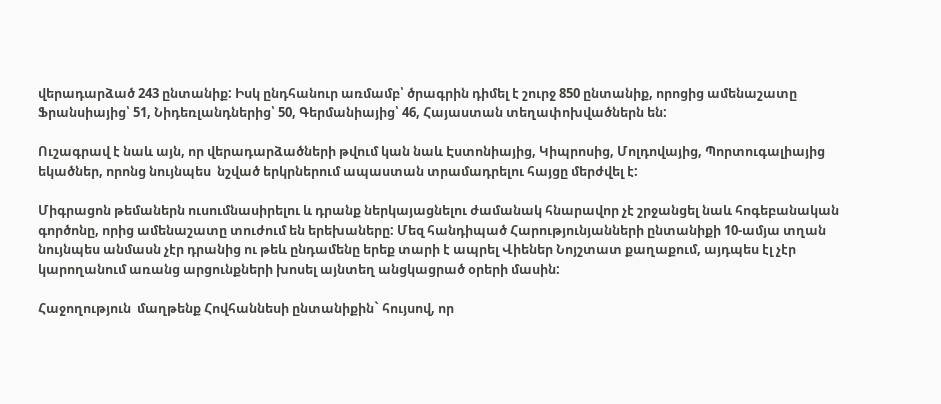վերադարձած 243 ընտանիք: Իսկ ընդհանուր առմամբ՝ ծրագրին դիմել է շուրջ 850 ընտանիք, որոցից ամենաշատը Ֆրանսիայից՝ 51, Նիդեռլանդներից՝ 50, Գերմանիայից՝ 46, Հայաստան տեղափոխվածներն են:

Ուշագրավ է նաև այն, որ վերադարձածների թվում կան նաև Էստոնիայից, Կիպրոսից, Մոլդովայից, Պորտուգալիայից եկածներ, որոնց նույնպես  նշված երկրներում ապաստան տրամադրելու հայցը մերժվել է:

Միգրացոն թեմաներն ուսումնասիրելու և դրանք ներկայացնելու ժամանակ հնարավոր չէ շրջանցել նաև հոգեբանական գործոնը, որից ամենաշատը տուժում են երեխաները: Մեզ հանդիպած Հարությունյանների ընտանիքի 10-ամյա տղան նույնպես անմասն չէր դրանից ու թեև ընդամենը երեք տարի է ապրել Վիեներ Նոյշտատ քաղաքում, այդպես էլ չէր կարողանում առանց արցունքների խոսել այնտեղ անցկացրած օրերի մասին:

Հաջողություն  մաղթենք Հովհաննեսի ընտանիքին` հույսով, որ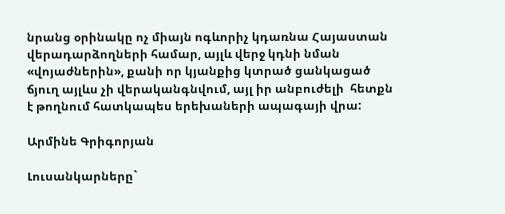նրանց օրինակը ոչ միայն ոգևորիչ կդառնա Հայաստան վերադարձողների համար, այլև վերջ կդնի նման «վոյաժներին», քանի որ կյանքից կտրած ցանկացած ճյուղ այլևս չի վերականգնվում, այլ իր անբուժելի  հետքն է թողնում հատկապես երեխաների ապագայի վրա:

Արմինե Գրիգորյան

Լուսանկարները`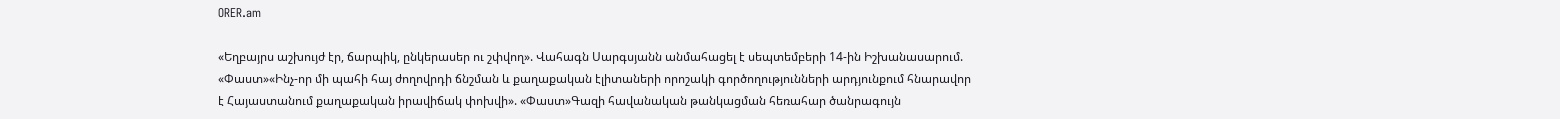ORER.am

«Եղբայրս աշխույժ էր, ճարպիկ, ընկերասեր ու շփվող». Վահագն Սարգսյանն անմահացել է սեպտեմբերի 14-ին Իշխանասարում. «Փաստ»«Ինչ-որ մի պահի հայ ժողովրդի ճնշման և քաղաքական էլիտաների որոշակի գործողությունների արդյունքում հնարավոր է Հայաստանում քաղաքական իրավիճակ փոխվի». «Փաստ»Գազի հավանական թանկացման հեռահար ծանրագույն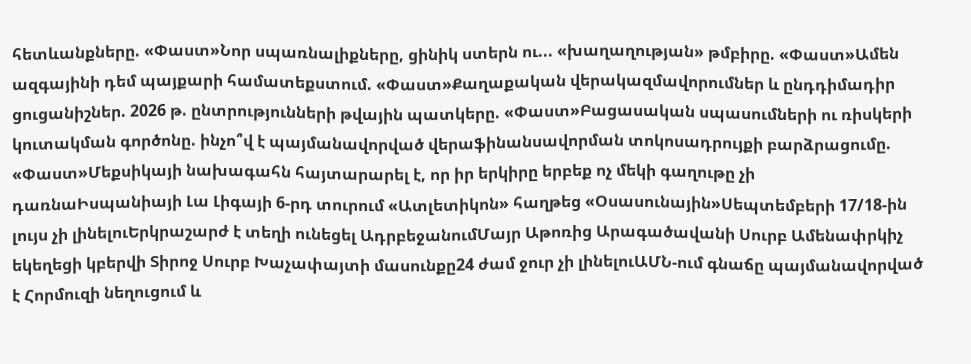հետևանքները. «Փաստ»Նոր սպառնալիքները, ցինիկ ստերն ու... «խաղաղության» թմբիրը. «Փաստ»Ամեն ազգայինի դեմ պայքարի համատեքստում. «Փաստ»Քաղաքական վերակազմավորումներ և ընդդիմադիր ցուցանիշներ. 2026 թ. ընտրությունների թվային պատկերը. «Փաստ»Բացասական սպասումների ու ռիսկերի կուտակման գործոնը. ինչո՞վ է պայմանավորված վերաֆինանսավորման տոկոսադրույքի բարձրացումը. «Փաստ»Մեքսիկայի նախագահն հայտարարել է, որ իր երկիրը երբեք ոչ մեկի գաղութը չի դառնաԻսպանիայի Լա Լիգայի 6-րդ տուրում «Ատլետիկոն» հաղթեց «Օսասունային»Սեպտեմբերի 17/18-ին լույս չի լինելուԵրկրաշարժ է տեղի ունեցել ԱդրբեջանումՄայր Աթոռից Արագածավանի Սուրբ Ամենափրկիչ եկեղեցի կբերվի Տիրոջ Սուրբ Խաչափայտի մասունքը24 ժամ ջուր չի լինելուԱՄՆ-ում գնաճը պայմանավորված է Հորմուզի նեղուցում և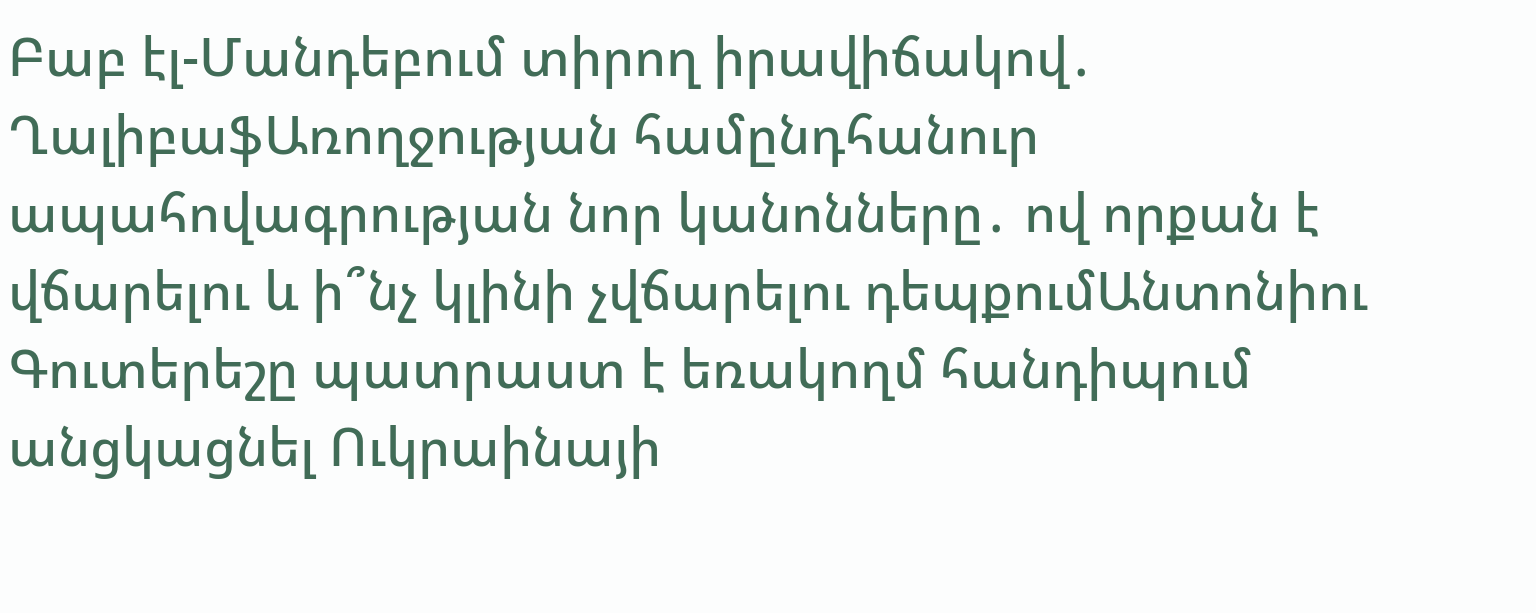Բաբ էլ-Մանդեբում տիրող իրավիճակով․ ՂալիբաֆԱռողջության համընդհանուր ապահովագրության նոր կանոնները․ ով որքան է վճարելու և ի՞նչ կլինի չվճարելու դեպքումԱնտոնիու Գուտերեշը պատրաստ է եռակողմ հանդիպում անցկացնել Ուկրաինայի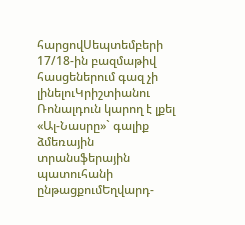հարցովՍեպտեմբերի 17/18-ին բազմաթիվ հասցեներում գազ չի լինելուԿրիշտիանու Ռոնալդուն կարող է լքել «Ալ-Նասրը»` գալիք ձմեռային տրանսֆերային պատուհանի ընթացքումԵղվարդ-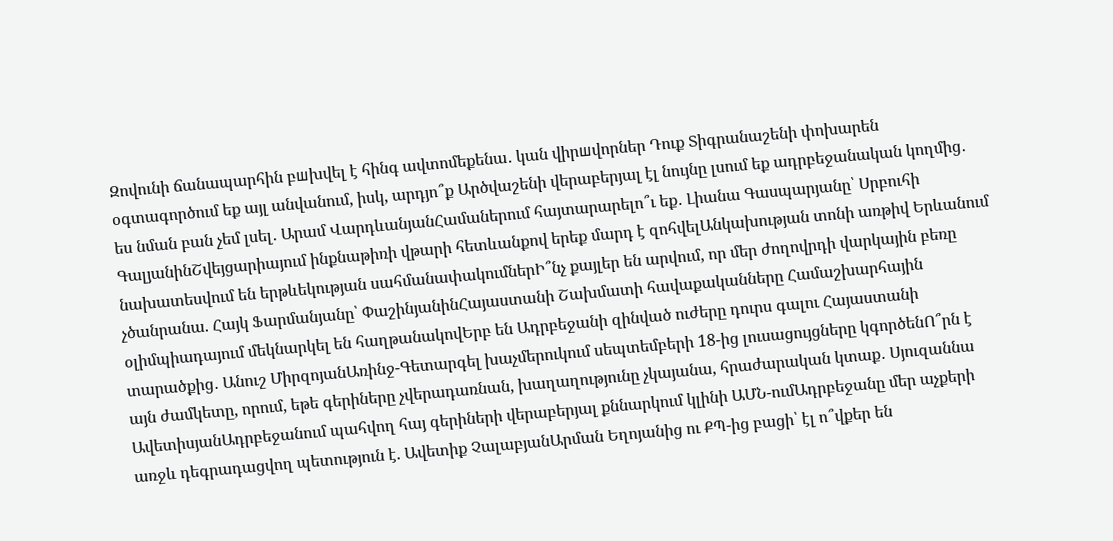Զովունի ճանապարհին բшխվել է հինգ ավտոմեքենա․ կան վիրшվորներ Դուք Տիգրանաշենի փոխարեն օգտագործում եք այլ անվանում, իսկ, արդյո՞ք Արծվաշենի վերաբերյալ էլ նույնը լսում եք ադրբեջանական կողմից․ ես նման բան չեմ լսել․ Արամ ՎարդևանյանՀամաներում հայտարարելո՞ւ եք․ Լիանա Գասպարյանը՝ Սրբուհի ԳալյանինՇվեյցարիայում ինքնաթիռի վթարի հետևանքով երեք մարդ է զոհվելԱնկախության տոնի առթիվ Երևանում նախատեսվում են երթևեկության սահմանափակումներԻ՞նչ քայլեր են արվում, որ մեր ժողովրդի վարկային բեռը չծանրանա. Հայկ Ֆարմանյանը՝ ՓաշինյանինՀայաստանի Շախմատի հավաքականները Համաշխարհային օլիմպիադայում մեկնարկել են հաղթանակովԵրբ են Ադրբեջանի զինված ուժերը դուրս գալու Հայաստանի տարածքից․ Անուշ ՄիրզոյանԱռինջ-Գետարգել խաչմերուկում սեպտեմբերի 18-ից լուսացույցները կգործենՈ՞րն է այն ժամկետը, որում, եթե գերիները չվերադառնան, խաղաղությունը չկայանա, հրաժարական կտաք․ Սյուզաննա ԱվետիսյանԱդրբեջանում պահվող հայ գերիների վերաբերյալ քննարկում կլինի ԱՄՆ-ումԱդրբեջանը մեր աչքերի առջև դեգրադացվող պետություն է. Ավետիք ՉալաբյանԱրման Եղոյանից ու ՔՊ-ից բացի՝ էլ ո՞վքեր են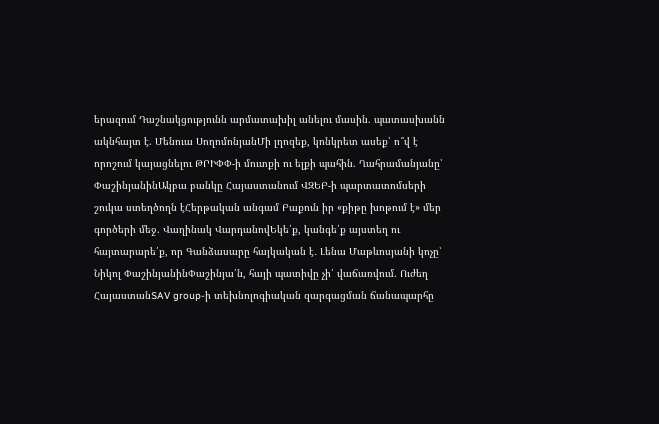երազում Դաշնակցությունն արմատախիլ անելու մասին. պատասխանն ակնհայտ է. Մենուա ՍողոմոնյանՄի լղոզեք, կոնկրետ ասեք՝ ո՞վ է որոշում կայացնելու ԹՐԻՓՓ-ի մուտքի ու ելքի պահին. Ղահրամանյանը՝ ՓաշինյանինԱկբա բանկը Հայաստանում ՎԶԵԲ-ի պարտատոմսերի շուկա ստեղծողն էՀերթական անգամ Բաքուն իր «քիթը խոթում է» մեր գործերի մեջ. Վաղինակ ՎարդանովԵկե՛ք, կանգե՛ք այստեղ ու հայտարարե՛ք, որ Գանձասարը հայկական է․ Լենա Մաթևոսյանի կոչը՝ Նիկոլ ՓաշինյանինՓաշինյա՛ն, հայի պատիվը չի՛ վաճառվում. Ուժեղ ՀայաստանSAV group-ի տեխնոլոգիական զարգացման ճանապարհը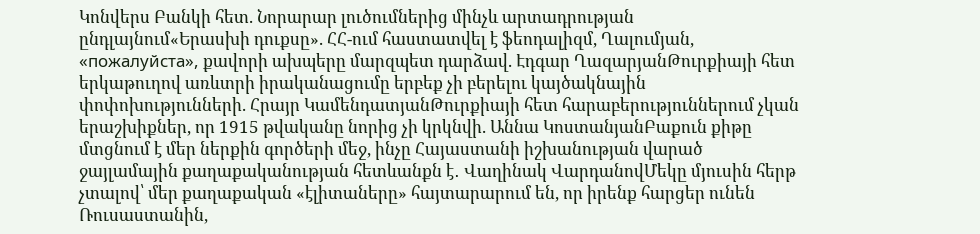Կոնվերս Բանկի հետ. Նորարար լուծումներից մինչև արտադրության ընդլայնում«Երասխի դուքսը». ՀՀ-ում հաստատվել է ֆեոդալիզմ, Ղալումյան, «пожалуйста», քավորի ախպերը մարզպետ դարձավ. Էդգար ՂազարյանԹուրքիայի հետ երկաթուղով առևտրի իրականացումը երբեք չի բերելու կայծակնային փոփոխությունների. Հրայր ԿամենդատյանԹուրքիայի հետ հարաբերություններում չկան երաշխիքներ, որ 1915 թվականը նորից չի կրկնվի. Աննա ԿոստանյանԲաքուն քիթը մտցնում է մեր ներքին գործերի մեջ, ինչը Հայաստանի իշխանության վարած ջայլամային քաղաքականության հետևանքն է․ Վաղինակ ՎարդանովՄեկը մյուսին հերթ չտալով՝ մեր քաղաքական «էլիտաները» հայտարարում են, որ իրենք հարցեր ունեն Ռուսաստանին,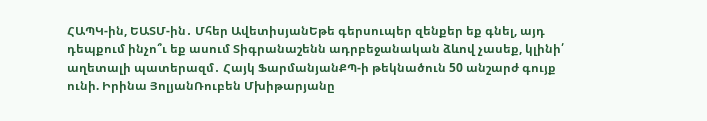ՀԱՊԿ-ին, ԵԱՏՄ-ին․ Մհեր ԱվետիսյանԵթե գերսուպեր զենքեր եք գնել, այդ դեպքում ինչո՞ւ եք ասում Տիգրանաշենն ադրբեջանական ձևով չասեք, կլինի՛ աղետալի պատերազմ․ Հայկ ՖարմանյանՔՊ-ի թեկնածուն 50 անշարժ գույք ունի. Իրինա ՅոլյանՌուբեն Մխիթարյանը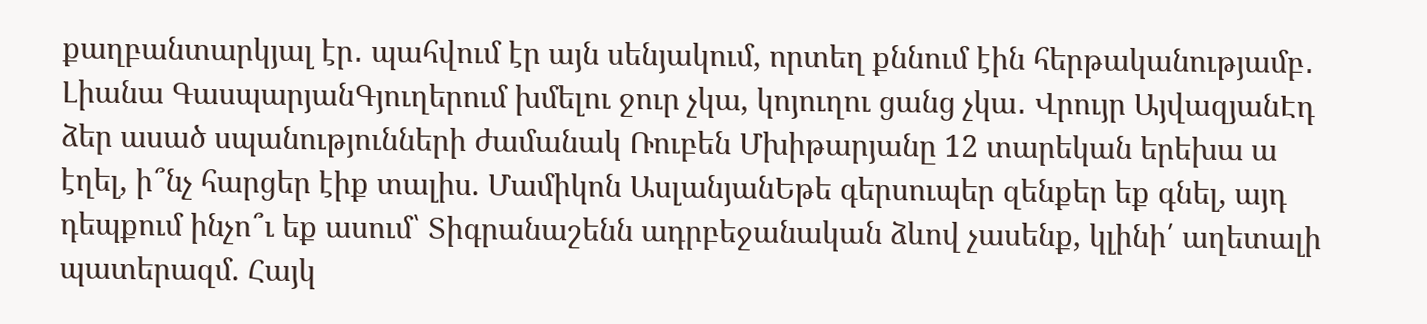քաղբանտարկյալ էր․ պահվում էր այն սենյակում, որտեղ քննում էին հերթականությամբ․ Լիանա ԳասպարյանԳյուղերում խմելու ջուր չկա, կոյուղու ցանց չկա․ Վրույր ԱյվազյանԷդ ձեր ասած սպանությունների ժամանակ Ռուբեն Մխիթարյանը 12 տարեկան երեխա ա էղել, ի՞նչ հարցեր էիք տալիս. Մամիկոն ԱսլանյանԵթե գերսուպեր զենքեր եք գնել, այդ դեպքում ինչո՞ւ եք ասում՝ Տիգրանաշենն ադրբեջանական ձևով չասենք, կլինի՛ աղետալի պատերազմ. Հայկ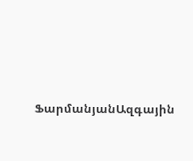ՖարմանյանԱզգային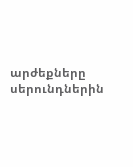արժեքները սերունդներին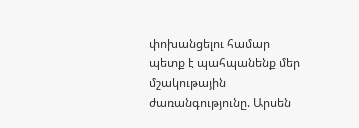փոխանցելու համար պետք է պահպանենք մեր մշակութային ժառանգությունը. Արսեն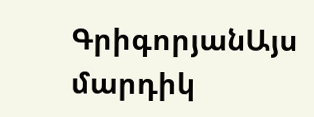ԳրիգորյանԱյս մարդիկ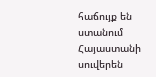հաճույք են ստանում Հայաստանի սուվերեն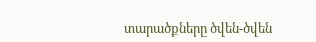տարածքները ծվեն-ծվեն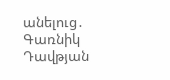անելուց․ Գառնիկ Դավթյան